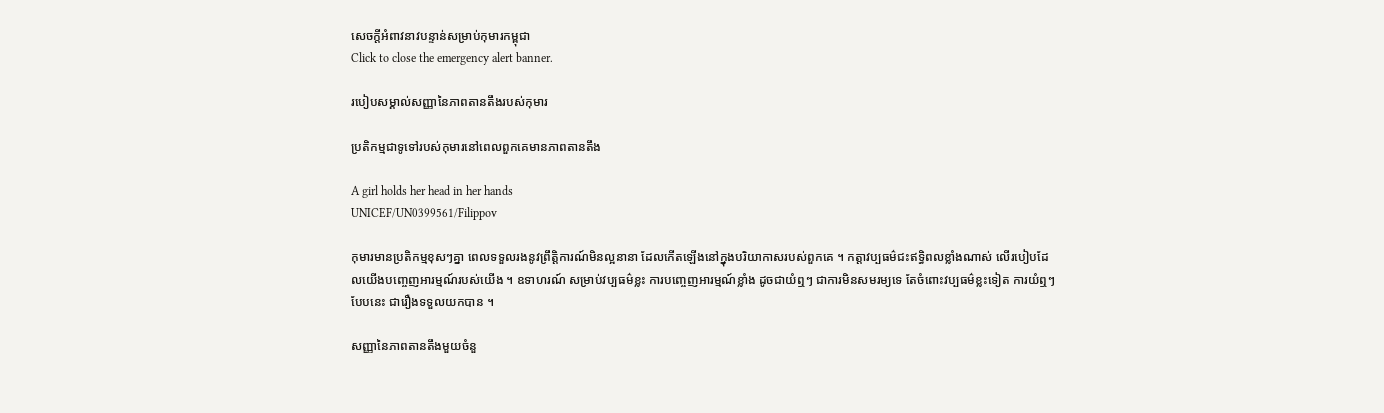សេចក្តីអំពាវនាវបន្ទាន់សម្រាប់កុមារកម្ពុជា
Click to close the emergency alert banner.

របៀបសម្គាល់សញ្ញានៃភាពតានតឹងរបស់កុមារ

ប្រតិកម្មជាទូទៅរបស់កុមារនៅពេលពួកគេមានភាពតានតឹង

A girl holds her head in her hands
UNICEF/UN0399561/Filippov

កុមារមានប្រតិកម្មខុសៗគ្នា ពេលទទួលរងនូវព្រឹត្តិការណ៍មិនល្អនានា ដែលកើតឡើងនៅក្នុងបរិយាកាសរបស់ពួកគេ ។ កត្តាវប្បធម៌ជះឥទ្ធិពលខ្លាំងណាស់ លើរបៀបដែលយើងបញ្ចេញអារម្មណ៍របស់យើង ។ ឧទាហរណ៍ សម្រាប់វប្បធម៌ខ្លះ ការបញ្ចេញអារម្មណ៍ខ្លាំង ដូចជាយំឮៗ ជាការមិនសមរម្យទេ តែចំពោះវប្បធម៌ខ្លះទៀត ការយំឮៗបែបនេះ ជារឿងទទួលយកបាន ។

សញ្ញានៃភាពតានតឹងមួយចំនួ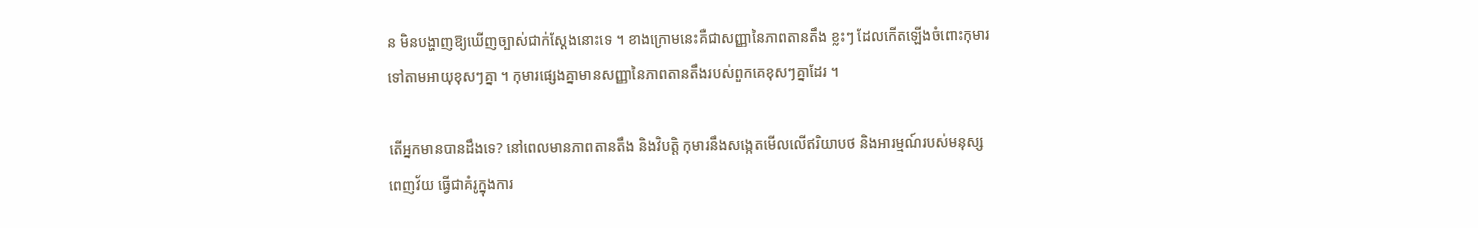ន មិនបង្ហាញឱ្យឃើញច្បាស់ជាក់ស្ដែងនោះទេ ។ ខាងក្រោមនេះគឺជាសញ្ញានៃភាពតានតឹង ខ្លះៗ ដែលកើតឡើងចំពោះកុមារ ទៅតាមអាយុខុសៗគ្នា ។ កុមារផ្សេងគ្នាមានសញ្ញានៃភាពតានតឹងរបស់ពួកគេខុសៗគ្នាដែរ ។

តើអ្នកមានបានដឹងទេ? នៅពេលមានភាពតានតឹង និងវិបត្តិ កុមារនឹងសង្កេតមើលលើឥរិយាបថ និងអារម្មណ៍របស់មនុស្សពេញវ័យ ធ្វើជាគំរូក្នុងការ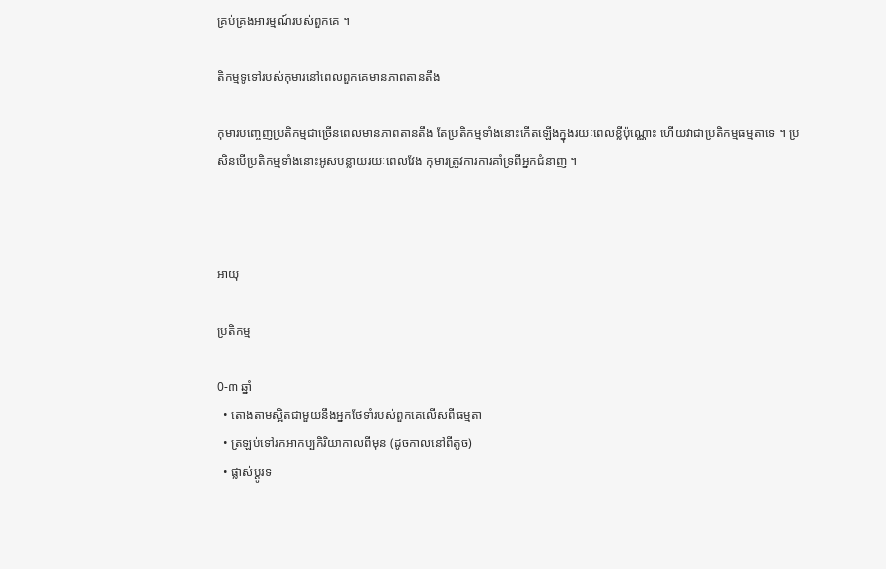គ្រប់គ្រងអារម្មណ៍របស់ពួកគេ ។

តិកម្មទូទៅរបស់កុមារនៅពេលពួកគេមានភាពតានតឹង

កុមារបញ្ចេញប្រតិកម្មជាច្រើនពេលមានភាពតានតឹង តែប្រតិកម្មទាំងនោះកើតឡើងក្នុងរយៈពេលខ្លីប៉ុណ្ណោះ ហើយវាជាប្រតិកម្មធម្មតាទេ ។ ប្រសិនបើប្រតិកម្មទាំងនោះអូសបន្លាយរយៈពេលវែង កុមារត្រូវការការគាំទ្រពីអ្នកជំនាញ ។



អាយុ

ប្រតិកម្ម

0-៣ ឆ្នាំ
  • តោងតាមស្អិតជាមួយនឹងអ្នកថែទាំរបស់ពួកគេលើសពីធម្មតា
  • ត្រឡប់ទៅរកអាកប្បកិរិយាកាលពីមុន (ដូចកាលនៅពីតូច)
  • ផ្លាស់ប្ដូរទ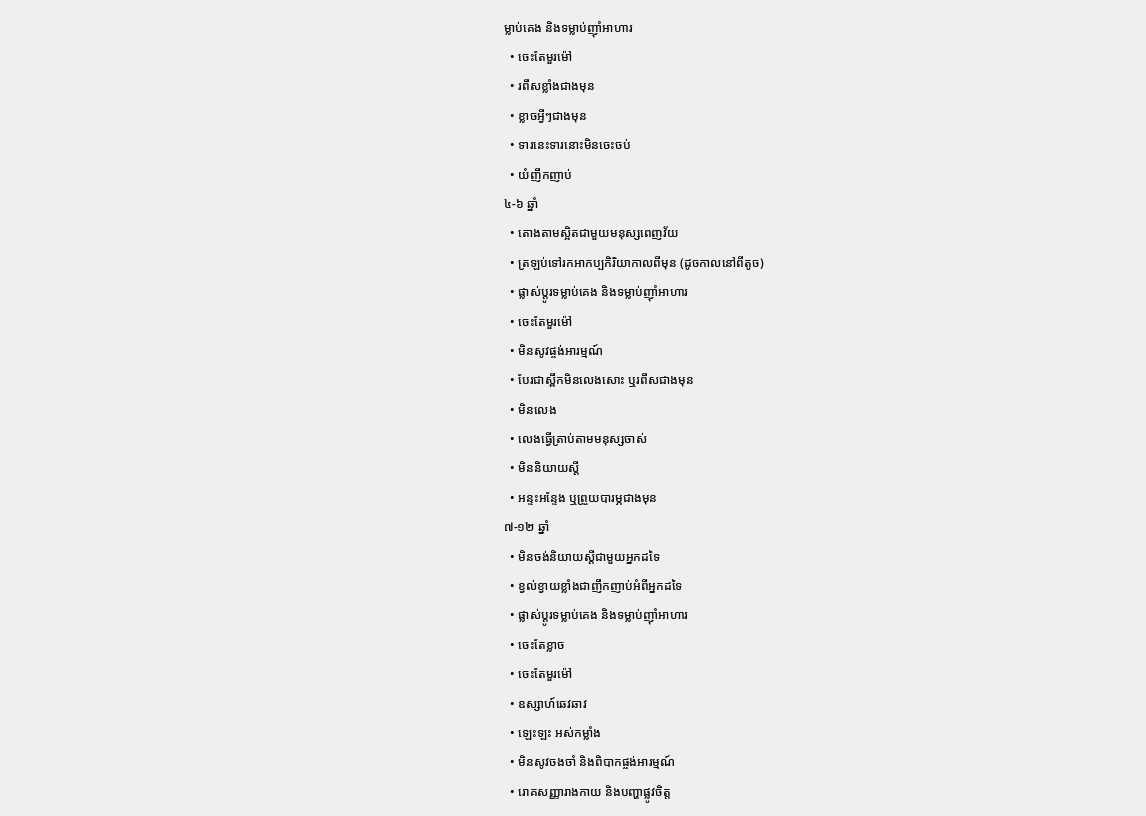ម្លាប់គេង និងទម្លាប់ញ៉ាំអាហារ
  • ចេះតែមួរម៉ៅ
  • រពឹសខ្លាំងជាងមុន
  • ខ្លាចអ្វីៗជាងមុន
  • ទារនេះទារនោះមិនចេះចប់
  • យំញឹកញាប់
៤-៦ ឆ្នាំ
  • តោងតាមស្អិតជាមួយមនុស្សពេញវ័យ
  • ត្រឡប់ទៅរកអាកប្បកិរិយាកាលពីមុន (ដូចកាលនៅពីតូច)
  • ផ្លាស់ប្ដូរទម្លាប់គេង និងទម្លាប់ញ៉ាំអាហារ
  • ចេះតែមួរម៉ៅ
  • មិនសូវផ្ចង់អារម្មណ៍
  • បែរជាស្ពឹកមិនលេងសោះ ឬរពឹសជាងមុន
  • មិនលេង
  • លេងធ្វើត្រាប់តាមមនុស្សចាស់
  • មិននិយាយស្ដី
  • អន្ទះអន្ទែង ឬព្រួយបារម្ភជាងមុន
៧-១២ ឆ្នាំ
  • មិនចង់និយាយស្តីជាមួយអ្នកដទៃ
  • ខ្វល់ខ្វាយខ្លាំងជាញឹកញាប់អំពីអ្នកដទៃ
  • ផ្លាស់ប្ដូរទម្លាប់គេង និងទម្លាប់ញ៉ាំអាហារ
  • ចេះតែខ្លាច
  • ចេះតែមួរម៉ៅ
  • ឧស្សាហ៍ឆេវឆាវ
  • ឡេះឡះ អស់កម្លាំង
  • មិនសូវចងចាំ និងពិបាកផ្ចង់អារម្មណ៍
  • រោគសញ្ញារាងកាយ និងបញ្ហាផ្លូវចិត្ត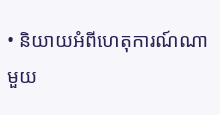• និយាយអំពីហេតុការណ៍ណាមួយ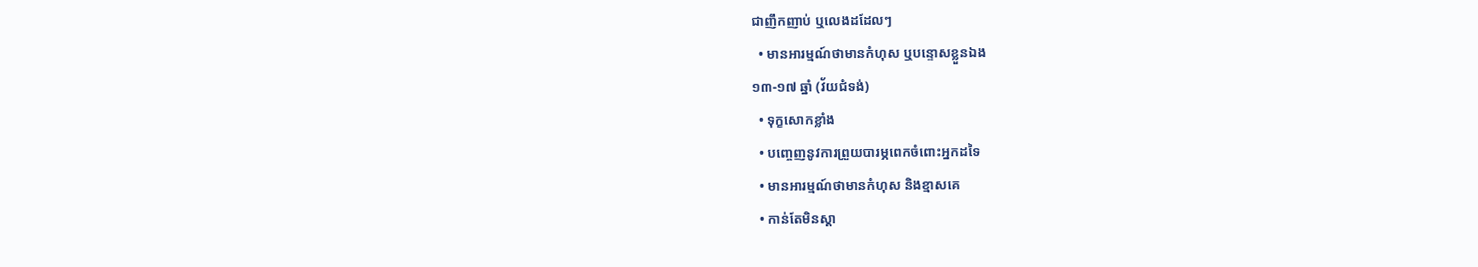ជាញឹកញាប់ ឬលេងដដែលៗ
  • មានអារម្មណ៍ថាមានកំហុស ឬបន្ទោសខ្លួនឯង
១៣-១៧ ឆ្នាំ (វ័យជំទង់)
  • ទុក្ខសោកខ្លាំង
  • បញ្ចេញនូវការព្រួយបារម្ភពេកចំពោះអ្នកដទៃ
  • មានអារម្មណ៍ថាមានកំហុស និងខ្មាសគេ
  • កាន់តែមិនស្ដា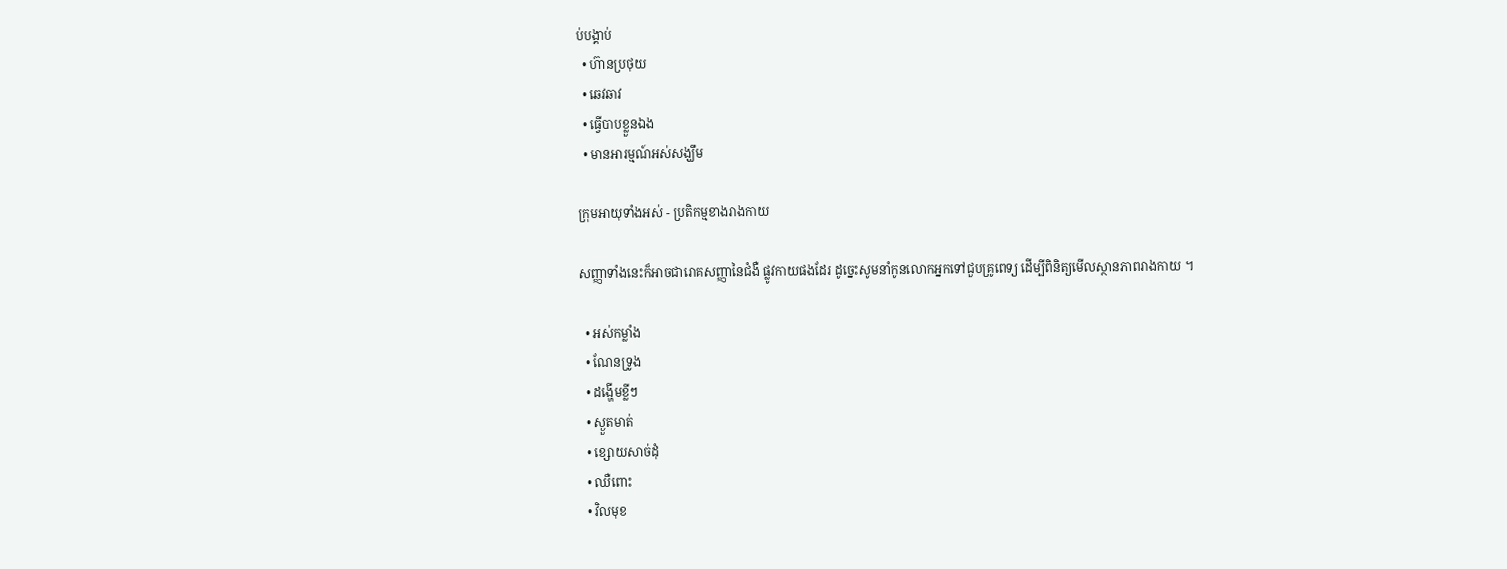ប់បង្គាប់
  • ហ៊ានប្រថុយ
  • ឆេវឆាវ
  • ធ្វើបាបខ្លួនឯង
  • មានអារម្មណ៍អស់សង្ឃឹម

ក្រុមអាយុទាំងអស់ - ប្រតិកម្មខាងរាងកាយ

សញ្ញាទាំងនេះក៏អាចជារោគសញ្ញានៃជំងឺ ផ្លូវកាយផងដែរ ដូច្នេះសូមនាំកូនលោកអ្នកទៅជួបគ្រូពេទ្យ ដើម្បីពិនិត្យមើលស្ថានភាពរាងកាយ ។

  • អស់កម្លាំង
  • ណែនទ្រូង
  • ដង្ហើមខ្លីៗ
  • ស្ងួតមាត់
  • ខ្សោយសាច់ដុំ
  • ឈឺពោះ
  • វិលមុខ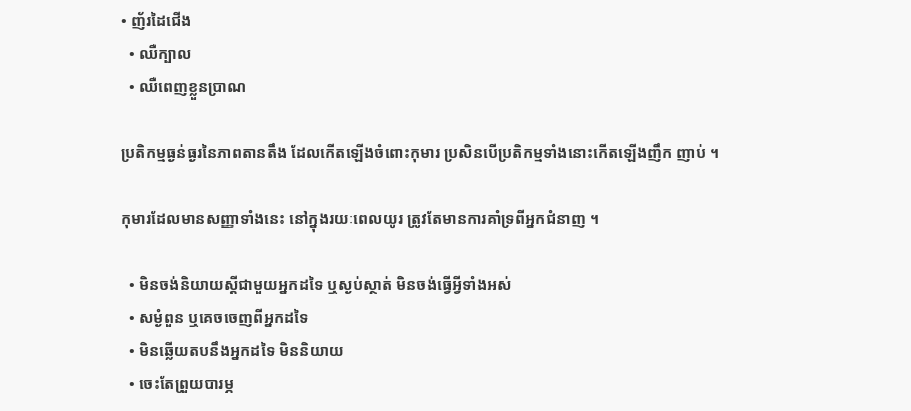• ញ័រដៃជើង
  • ឈឺក្បាល
  • ឈឺពេញខ្លួនប្រាណ

ប្រតិកម្មធ្ងន់ធ្ងរនៃភាពតានតឹង ដែលកើតឡើងចំពោះកុមារ ប្រសិនបើប្រតិកម្មទាំងនោះកើតឡើងញឹក ញាប់ ។

កុមារដែលមានសញ្ញាទាំងនេះ នៅក្នុងរយៈពេលយូរ ត្រូវតែមានការគាំទ្រពីអ្នកជំនាញ ។

  • មិនចង់និយាយស្តីជាមួយអ្នកដទៃ ឬស្ងប់ស្ថាត់ មិនចង់ធ្វើអ្វីទាំងអស់
  • សម្ងំពួន ឬគេចចេញពីអ្នកដទៃ
  • មិនឆ្លើយតបនឹងអ្នកដទៃ មិននិយាយ
  • ចេះតែព្រួយបារម្ភ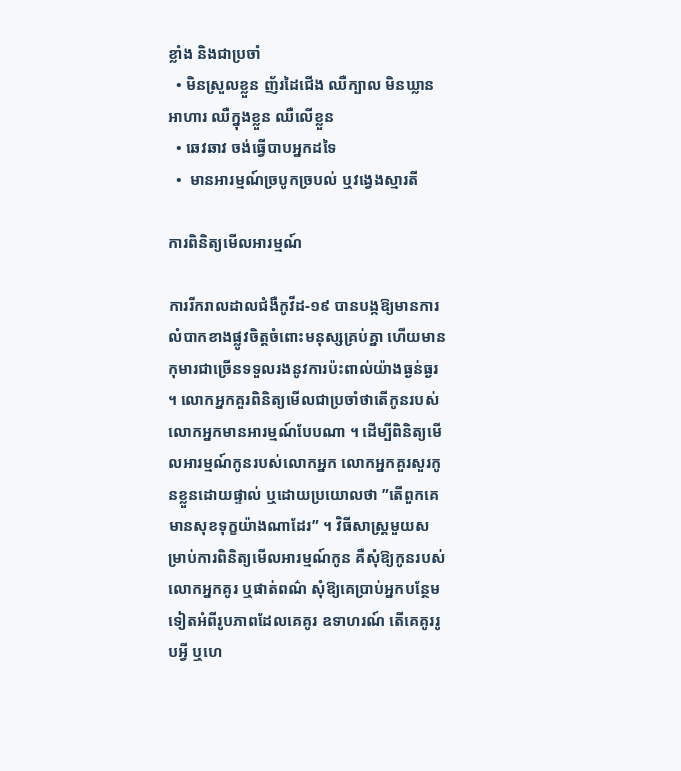ខ្លាំង និងជាប្រចាំ
  • មិនស្រួលខ្លួន ញ័រដៃជើង ឈឺក្បាល មិនឃ្លានអាហារ ឈឺក្នុងខ្លួន ឈឺលើខ្លួន
  • ឆេវឆាវ ចង់ធ្វើបាបអ្នកដទៃ
  •  មានអារម្មណ៍ច្របូកច្របល់ ឬវង្វេងស្មារតី

ការពិនិត្យមើលអារម្មណ៍

ការរីករាលដាលជំងឺកូវីដ-១៩ បានបង្កឱ្យមានការលំបាកខាងផ្លូវចិត្តចំពោះមនុស្សគ្រប់គ្នា ហើយមានកុមារជាច្រើនទទួលរងនូវការប៉ះពាល់យ៉ាងធ្ងន់ធ្ងរ ។ លោកអ្នកគួរពិនិត្យមើលជាប្រចាំថាតើកូនរបស់លោកអ្នកមានអារម្មណ៍បែបណា ។ ដើម្បីពិនិត្យមើលអារម្មណ៍កូនរបស់លោកអ្នក លោកអ្នកគួរសួរកូនខ្លួនដោយផ្ទាល់ ឬដោយប្រយោលថា ”តើពួកគេមានសុខទុក្ខយ៉ាងណាដែរ” ។ វិធីសាស្ត្រមួយសម្រាប់ការពិនិត្យមើលអារម្មណ៍កូន គឺសុំឱ្យកូនរបស់លោកអ្នកគូរ ឬផាត់ពណ៌ សុំឱ្យគេប្រាប់អ្នកបន្ថែមទៀតអំពីរូបភាពដែលគេគូរ ឧទាហរណ៍ តើគេគូររូបអ្វី ឬហេ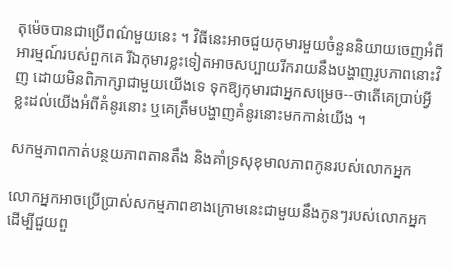តុម៉េចបានជាប្រើពណ៌មួយនេះ ។ វិធីនេះអាចជួយកុមារមួយចំនួននិយាយចេញអំពីអារម្មណ៍របស់ពួកគេ រីឯកុមារខ្លះទៀតអាចសប្បាយរីករាយនឹងបង្ហាញរូបភាពនោះវិញ ដោយមិនពិភាក្សាជាមួយយើងទេ ទុកឱ្យកុមារជាអ្នកសម្រេច--ថាតើគេប្រាប់អ្វីខ្លះដល់យើងអំពីគំនូរនោះ ឬគេត្រឹមបង្ហាញគំនូរនោះមកកាន់យើង ។

សកម្មភាពកាត់បន្ថយភាពតានតឹង និងគាំទ្រសុខុមាលភាពកូនរបស់លោកអ្នក

លោកអ្នកអាចប្រើប្រាស់សកម្មភាពខាងក្រោមនេះជាមួយនឹងកូនៗរបស់លោកអ្នក ដើម្បីជួយពួ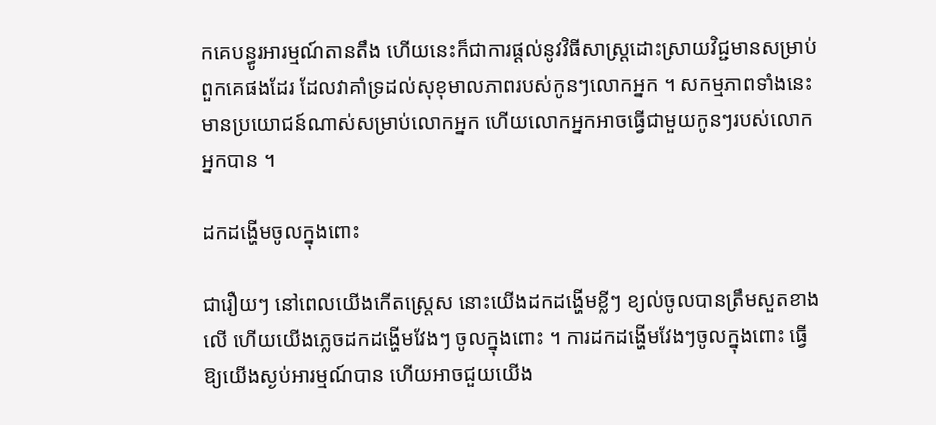កគេបន្ធូរអារម្មណ៍តានតឹង ហើយនេះក៏ជាការផ្ដល់នូវវិធីសាស្ត្រដោះស្រាយវិជ្ជមានសម្រាប់ពួកគេផងដែរ ដែលវាគាំទ្រដល់សុខុមាលភាពរបស់កូនៗលោកអ្នក ។ សកម្មភាពទាំងនេះមានប្រយោជន៍ណាស់សម្រាប់លោកអ្នក ហើយលោកអ្នកអាចធ្វើជាមួយកូនៗរបស់លោកអ្នកបាន ។

ដកដង្ហើមចូលក្នុងពោះ

ជារឿយៗ នៅពេលយើងកើតស្ត្រេស នោះយើងដកដង្ហើមខ្លីៗ ខ្យល់ចូលបានត្រឹមសួតខាងលើ ហើយយើងភ្លេចដកដង្ហើមវែងៗ ចូលក្នុងពោះ ។ ការដកដង្ហើមវែងៗចូលក្នុងពោះ ធ្វើឱ្យយើងស្ងប់អារម្មណ៍បាន ហើយអាចជួយយើង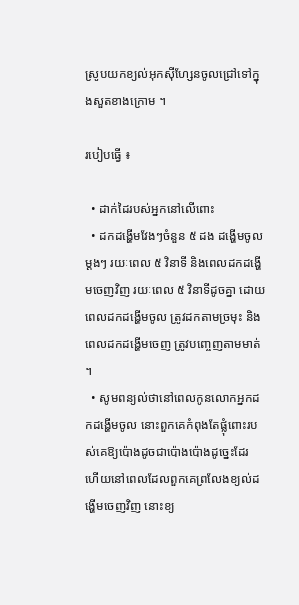ស្រូបយកខ្យល់អុកស៊ីហ្សែនចូលជ្រៅទៅក្នុងសួតខាងក្រោម ។

របៀបធ្វើ ៖

  • ដាក់ដៃរបស់អ្នកនៅលើពោះ
  • ដកដង្ហើមវែងៗចំនួន ៥ ដង ដង្ហើមចូលម្ដងៗ រយៈពេល ៥ វិនាទី និងពេលដកដង្ហើមចេញវិញ រយៈពេល ៥ វិនាទីដូចគ្នា ដោយពេលដកដង្ហើមចូល ត្រូវដកតាមច្រមុះ និងពេលដកដង្ហើមចេញ ត្រូវបញ្ចេញតាមមាត់ ។
  • សូមពន្យល់ថានៅពេលកូនលោកអ្នកដកដង្ហើមចូល នោះពួកគេកំពុងតែផ្លុំពោះរបស់គេឱ្យប៉ោងដូចជាប៉ោងប៉ោងដូច្នេះដែរ ហើយនៅពេលដែលពួកគេព្រលែងខ្យល់ដង្ហើមចេញវិញ នោះខ្យ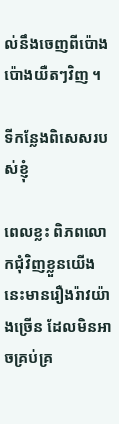ល់នឹងចេញពីប៉ោងប៉ោងយឺតៗវិញ ។

ទីកន្លែងពិសេសរបស់ខ្ញុំ

ពេលខ្លះ ពិភពលោកជុំវិញខ្លួនយើងនេះមានរឿងរ៉ាវយ៉ាងច្រើន ដែលមិនអាចគ្រប់គ្រ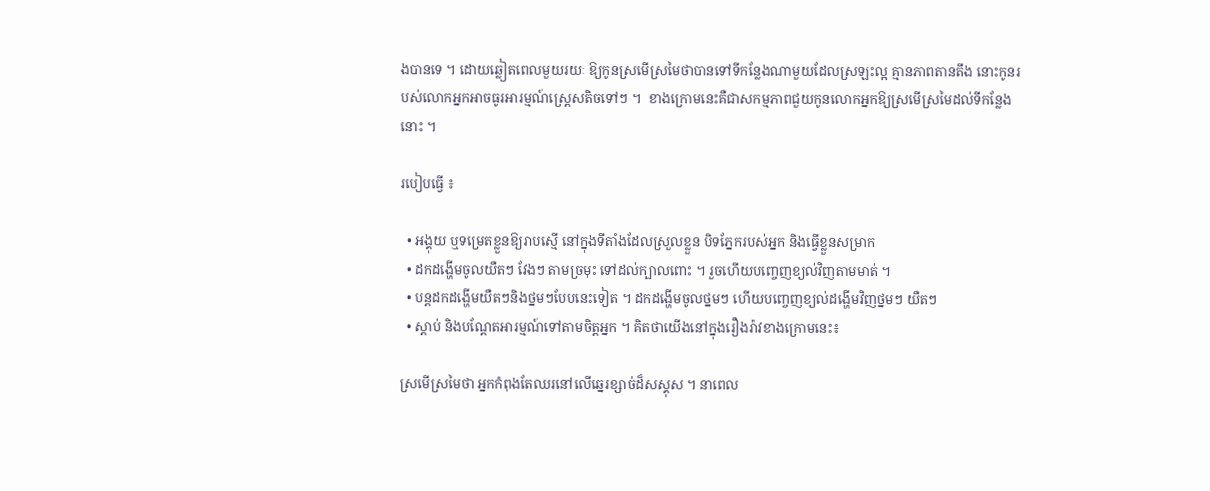ងបានទេ ។ ដោយឆ្លៀតពេលមួយរយៈ ឱ្យកូនស្រមើស្រមៃថាបានទៅទីកន្លែងណាមួយដែលស្រឡះល្អ គ្មានភាពតានតឹង នោះកូនរបស់លោកអ្នកអាចធូរអារម្មណ៍ស្ត្រេសតិចទៅៗ ។  ខាងក្រោមនេះគឺជាសកម្មភាពជួយកូនលោកអ្នកឱ្យស្រមើស្រមៃដល់ទីកន្លែងនោះ ។

របៀបធ្វើ ៖

  • អង្គុយ ឬទម្រេតខ្លួនឱ្យរាបស្មើ នៅក្នុងទីតាំងដែលស្រួលខ្លួន បិទភ្នែករបស់អ្នក និងធ្វើខ្លួនសម្រាក
  • ដកដង្ហើមចូលយឺតៗ វែងៗ តាមច្រមុះ ទៅដល់ក្បាលពោះ ។ រួចហើយបញ្ចេញខ្យល់វិញតាមមាត់ ។
  • បន្តដកដង្ហើមយឺតៗនិងថ្នមៗបែបនេះទៀត ។ ដកដង្ហើមចូលថ្នមៗ ហើយបញ្ចេញខ្យល់ដង្ហើមវិញថ្នមៗ យឺតៗ
  • ស្ដាប់ និងបណ្ដែតអារម្មណ៍ទៅតាមចិត្តអ្នក ។ គិតថាយើងនៅក្នុងរឿងរ៉ាវខាងក្រោមនេះ៖

ស្រមើស្រមៃថា អ្នកកំពុងតែឈរនៅលើឆ្នេរខ្សាច់ដ៏សស្គុស ។ នាពេល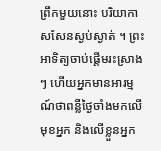ព្រឹកមួយនោះ បរិយាកាសសែនស្ងប់ស្ងាត់ ។ ព្រះអាទិត្យចាប់ផ្ដើមរះស្រាងៗ ហើយអ្នកមានអារម្មណ៍ថាពន្លឺថ្ងៃចាំងមកលើមុខអ្នក និងលើខ្លួនអ្នក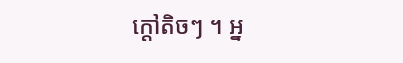ក្ដៅតិចៗ ។ អ្ន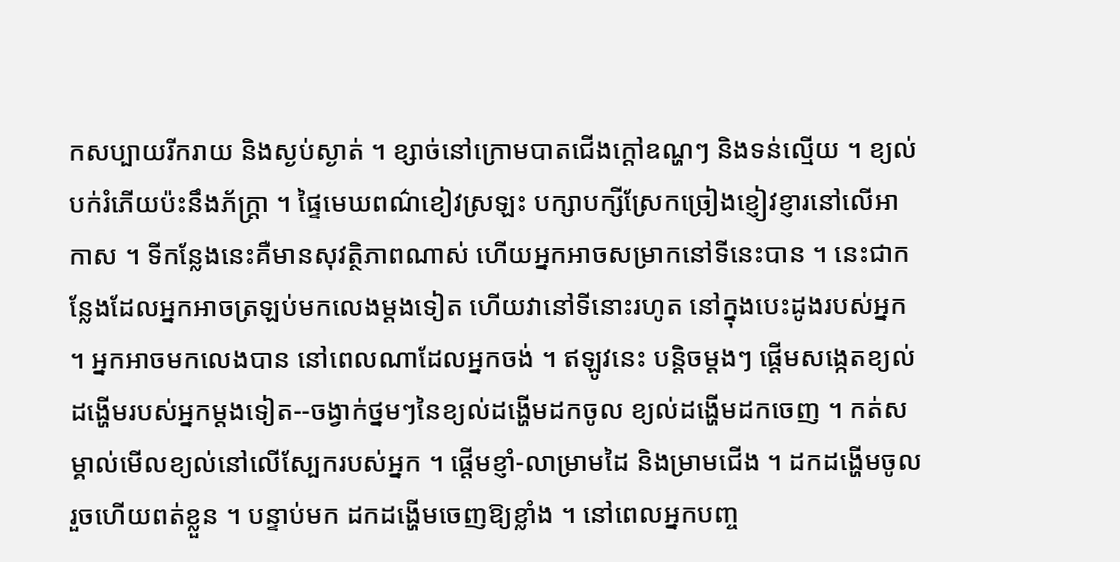កសប្បាយរីករាយ និងស្ងប់ស្ងាត់ ។ ខ្សាច់នៅក្រោមបាតជើងក្ដៅឧណ្ហៗ និងទន់ល្មើយ ។ ខ្យល់បក់រំភើយប៉ះនឹងភ័ក្ត្រា ។ ផ្ទៃមេឃពណ៌ខៀវស្រឡះ បក្សាបក្សីស្រែកច្រៀងខ្ញៀវខ្ញារនៅលើអាកាស ។ ទីកន្លែងនេះគឺមានសុវត្ថិភាពណាស់ ហើយអ្នកអាចសម្រាកនៅទីនេះបាន ។ នេះជាកន្លែងដែលអ្នកអាចត្រឡប់មកលេងម្ដងទៀត ហើយវានៅទីនោះរហូត នៅក្នុងបេះដូងរបស់អ្នក ។ អ្នកអាចមកលេងបាន នៅពេលណាដែលអ្នកចង់ ។ ឥឡូវនេះ បន្តិចម្ដងៗ ផ្ដើមសង្កេតខ្យល់ដង្ហើមរបស់អ្នកម្ដងទៀត--ចង្វាក់ថ្នមៗនៃខ្យល់ដង្ហើមដកចូល ខ្យល់ដង្ហើមដកចេញ ។ កត់សម្គាល់មើលខ្យល់នៅលើស្បែករបស់អ្នក ។ ផ្ដើមខ្ញាំ-លាម្រាមដៃ និងម្រាមជើង ។ ដកដង្ហើមចូល រួចហើយពត់ខ្លួន ។ បន្ទាប់មក ដកដង្ហើមចេញឱ្យខ្លាំង ។ នៅពេលអ្នកបញ្ច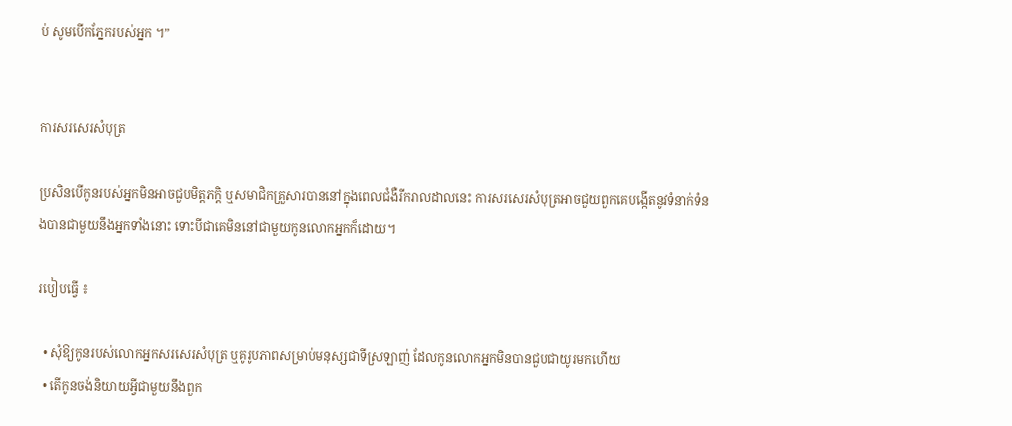ប់ សូមបើកភ្នែករបស់អ្នក ។”


ការសរសេរសំបុត្រ

ប្រសិនបើកូនរបស់អ្នកមិនអាចជួបមិត្តភក្ដិ ឬសមាជិកគ្រួសារបាននៅក្នុងពេលជំងឺរីករាលដាលនេះ ការសរសេរសំបុត្រអាចជួយពួកគេបង្កើតនូវទំនាក់ទំនងបានជាមួយនឹងអ្នកទាំងនោះ ទោះបីជាគេមិននៅជាមួយកូនលោកអ្នកក៏ដោយ។

របៀបធ្វើ ៖

  • សុំឱ្យកូនរបស់លោកអ្នកសរសេរសំបុត្រ ឬគូរូបភាពសម្រាប់មនុស្សជាទីស្រឡាញ់ ដែលកូនលោកអ្នកមិនបានជួបជាយូរមកហើយ
  • តើកូនចង់និយាយអ្វីជាមួយនឹងពួក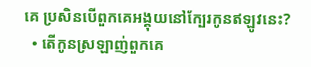គេ ប្រសិនបើពួកគេអង្គុយនៅក្បែរកូនឥឡូវនេះ?
  • តើកូនស្រឡាញ់ពួកគេ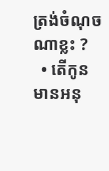ត្រង់ចំណុចណាខ្លះ ?
  • តើកូនមានអនុ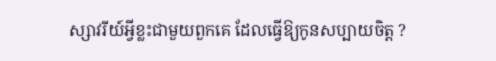ស្សាវរីយ៍អ្វីខ្លះជាមួយពួកគេ ដែលធ្វើឱ្យកូនសប្បាយចិត្ត ?